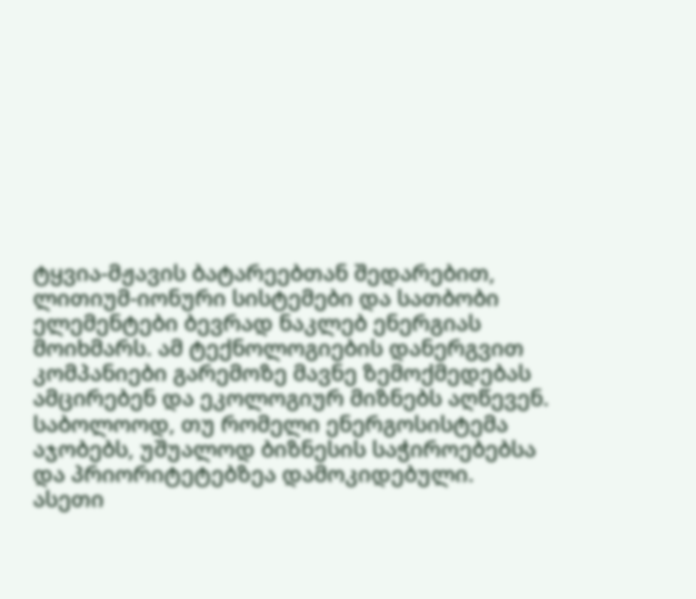ტყვია-მჟავის ბატარეებთან შედარებით, ლითიუმ-იონური სისტემები და სათბობი ელემენტები ბევრად ნაკლებ ენერგიას მოიხმარს. ამ ტექნოლოგიების დანერგვით კომპანიები გარემოზე მავნე ზემოქმედებას ამცირებენ და ეკოლოგიურ მიზნებს აღწევენ. საბოლოოდ, თუ რომელი ენერგოსისტემა აჯობებს, უშუალოდ ბიზნესის საჭიროებებსა და პრიორიტეტებზეა დამოკიდებული.
ასეთი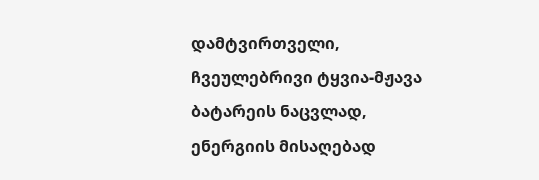დამტვირთველი, ჩვეულებრივი ტყვია-მჟავა ბატარეის ნაცვლად, ენერგიის მისაღებად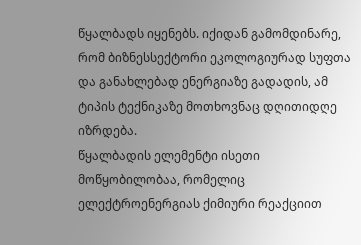წყალბადს იყენებს. იქიდან გამომდინარე, რომ ბიზნესსექტორი ეკოლოგიურად სუფთა და განახლებად ენერგიაზე გადადის, ამ ტიპის ტექნიკაზე მოთხოვნაც დღითიდღე იზრდება.
წყალბადის ელემენტი ისეთი მოწყობილობაა, რომელიც ელექტროენერგიას ქიმიური რეაქციით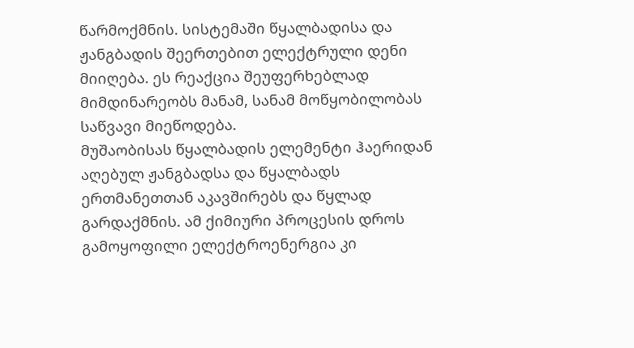წარმოქმნის. სისტემაში წყალბადისა და ჟანგბადის შეერთებით ელექტრული დენი მიიღება. ეს რეაქცია შეუფერხებლად მიმდინარეობს მანამ, სანამ მოწყობილობას საწვავი მიეწოდება.
მუშაობისას წყალბადის ელემენტი ჰაერიდან აღებულ ჟანგბადსა და წყალბადს ერთმანეთთან აკავშირებს და წყლად გარდაქმნის. ამ ქიმიური პროცესის დროს გამოყოფილი ელექტროენერგია კი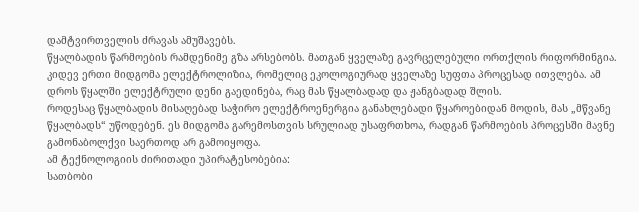დამტვირთველის ძრავას ამუშავებს.
წყალბადის წარმოების რამდენიმე გზა არსებობს. მათგან ყველაზე გავრცელებული ორთქლის რიფორმინგია. კიდევ ერთი მიდგომა ელექტროლიზია, რომელიც ეკოლოგიურად ყველაზე სუფთა პროცესად ითვლება. ამ დროს წყალში ელექტრული დენი გაედინება, რაც მას წყალბადად და ჟანგბადად შლის.
როდესაც წყალბადის მისაღებად საჭირო ელექტროენერგია განახლებადი წყაროებიდან მოდის, მას „მწვანე წყალბადს“ უწოდებენ. ეს მიდგომა გარემოსთვის სრულიად უსაფრთხოა, რადგან წარმოების პროცესში მავნე გამონაბოლქვი საერთოდ არ გამოიყოფა.
ამ ტექნოლოგიის ძირითადი უპირატესობებია:
სათბობი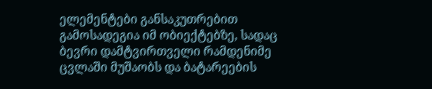ელემენტები განსაკუთრებით გამოსადეგია იმ ობიექტებზე, სადაც ბევრი დამტვირთველი რამდენიმე ცვლაში მუშაობს და ბატარეების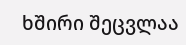ხშირი შეცვლაა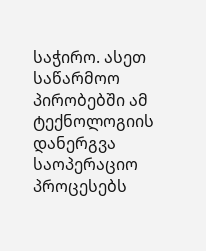საჭირო. ასეთ საწარმოო პირობებში ამ ტექნოლოგიის დანერგვა საოპერაციო პროცესებს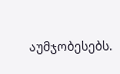აუმჯობესებს.